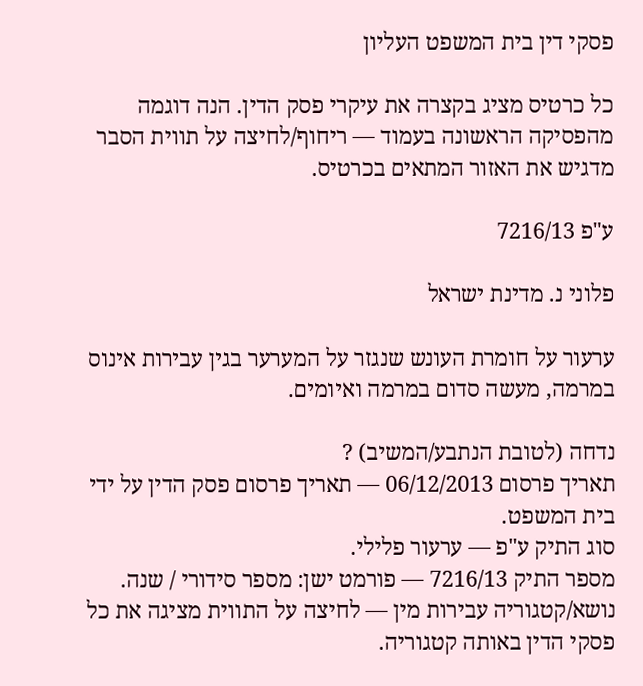פסקי דין בית המשפט העליון

כל כרטיס מציג בקצרה את עיקרי פסק הדין. הנה דוגמה מהפסיקה הראשונה בעמוד — ריחוף/לחיצה על תווית הסבר מדגיש את האזור המתאים בכרטיס.

ע"פ 7216/13

פלוני נ. מדינת ישראל

ערעור על חומרת העונש שנגזר על המערער בגין עבירות אינוס במרמה, מעשה סדום במרמה ואיומים.

נדחה (לטובת הנתבע/המשיב) ?
תאריך פרסום 06/12/2013 — תאריך פרסום פסק הדין על ידי בית המשפט.
סוג התיק ע"פ — ערעור פלילי.
מספר התיק 7216/13 — פורמט ישן: מספר סידורי / שנה.
נושא/קטגוריה עבירות מין — לחיצה על התווית מציגה את כל פסקי הדין באותה קטגוריה.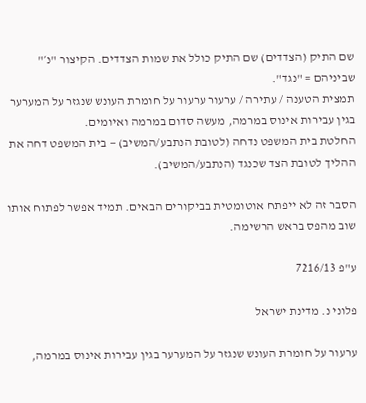שם התיק (הצדדים) שם התיק כולל את שמות הצדדים. הקיצור "נ׳" שביניהם = "נגד".
תמצית הטענה / עתירה / ערעור ערעור על חומרת העונש שנגזר על המערער בגין עבירות אינוס במרמה, מעשה סדום במרמה ואיומים.
החלטת בית המשפט נדחה (לטובת הנתבע/המשיב) — בית המשפט דחה את ההליך לטובת הצד שכנגד (הנתבע/המשיב).

הסבר זה לא ייפתח אוטומטית בביקורים הבאים. תמיד אפשר לפתוח אותו שוב מהפס בראש הרשימה.

ע"פ 7216/13

פלוני נ. מדינת ישראל

ערעור על חומרת העונש שנגזר על המערער בגין עבירות אינוס במרמה,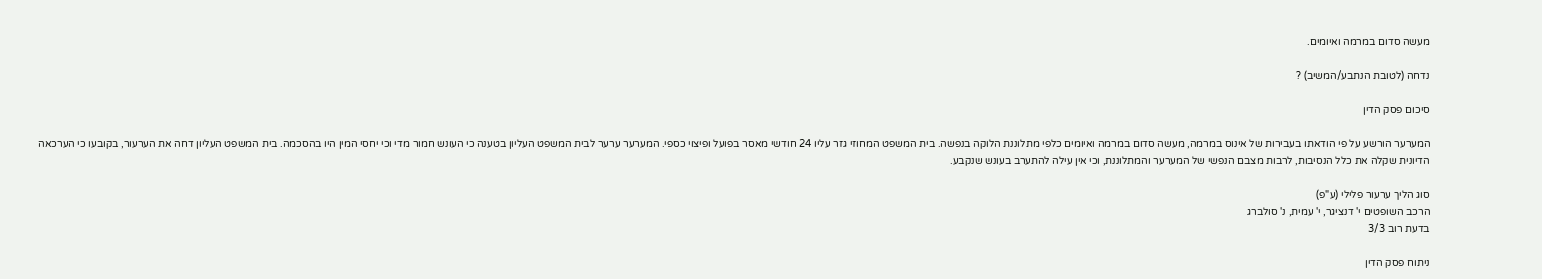מעשה סדום במרמה ואיומים.

נדחה (לטובת הנתבע/המשיב) ?

סיכום פסק הדין

המערער הורשע על פי הודאתו בעבירות של אינוס במרמה, מעשה סדום במרמה ואיומים כלפי מתלוננת הלוקה בנפשה. בית המשפט המחוזי גזר עליו 24 חודשי מאסר בפועל ופיצוי כספי. המערער ערער לבית המשפט העליון בטענה כי העונש חמור מדי וכי יחסי המין היו בהסכמה. בית המשפט העליון דחה את הערעור, בקובעו כי הערכאה הדיונית שקלה את כלל הנסיבות, לרבות מצבם הנפשי של המערער והמתלוננת, וכי אין עילה להתערב בעונש שנקבע.

סוג הליך ערעור פלילי (ע"פ)
הרכב השופטים י' דנציגר, י' עמית, נ' סולברג
בדעת רוב 3/3

ניתוח פסק הדין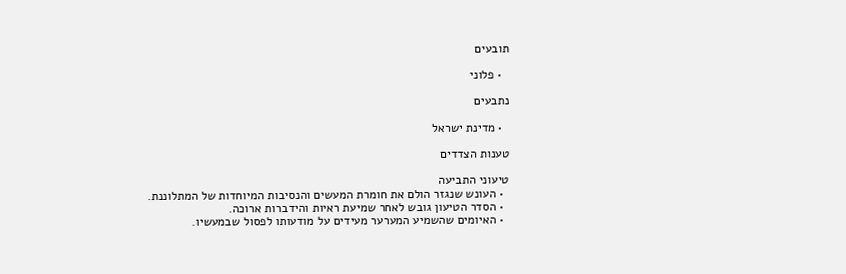תובעים

  • פלוני

נתבעים

  • מדינת ישראל

טענות הצדדים

טיעוני התביעה
  • העונש שנגזר הולם את חומרת המעשים והנסיבות המיוחדות של המתלוננת.
  • הסדר הטיעון גובש לאחר שמיעת ראיות והידברות ארוכה.
  • האיומים שהשמיע המערער מעידים על מודעותו לפסול שבמעשיו.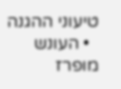טיעוני ההגנה
  • העונש מופרז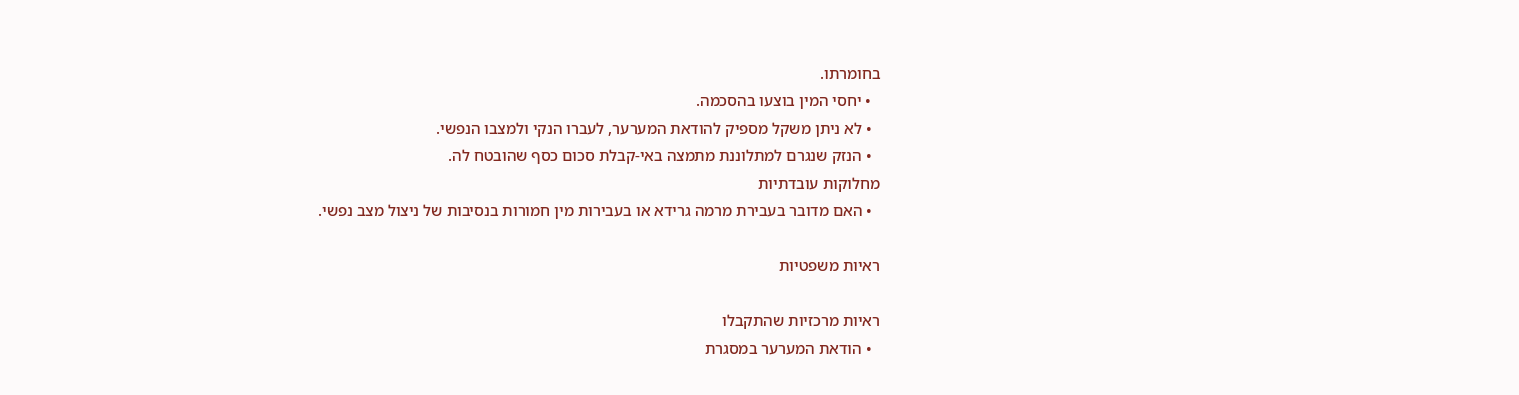בחומרתו.
  • יחסי המין בוצעו בהסכמה.
  • לא ניתן משקל מספיק להודאת המערער, לעברו הנקי ולמצבו הנפשי.
  • הנזק שנגרם למתלוננת מתמצה באי-קבלת סכום כסף שהובטח לה.
מחלוקות עובדתיות
  • האם מדובר בעבירת מרמה גרידא או בעבירות מין חמורות בנסיבות של ניצול מצב נפשי.

ראיות משפטיות

ראיות מרכזיות שהתקבלו
  • הודאת המערער במסגרת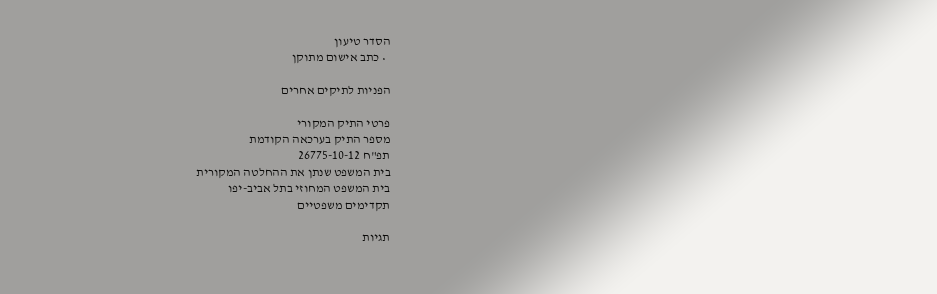הסדר טיעון
  • כתב אישום מתוקן

הפניות לתיקים אחרים

פרטי התיק המקורי
מספר התיק בערכאה הקודמת
תפ"ח 26775-10-12
בית המשפט שנתן את ההחלטה המקורית
בית המשפט המחוזי בתל אביב-יפו
תקדימים משפטיים

תגיות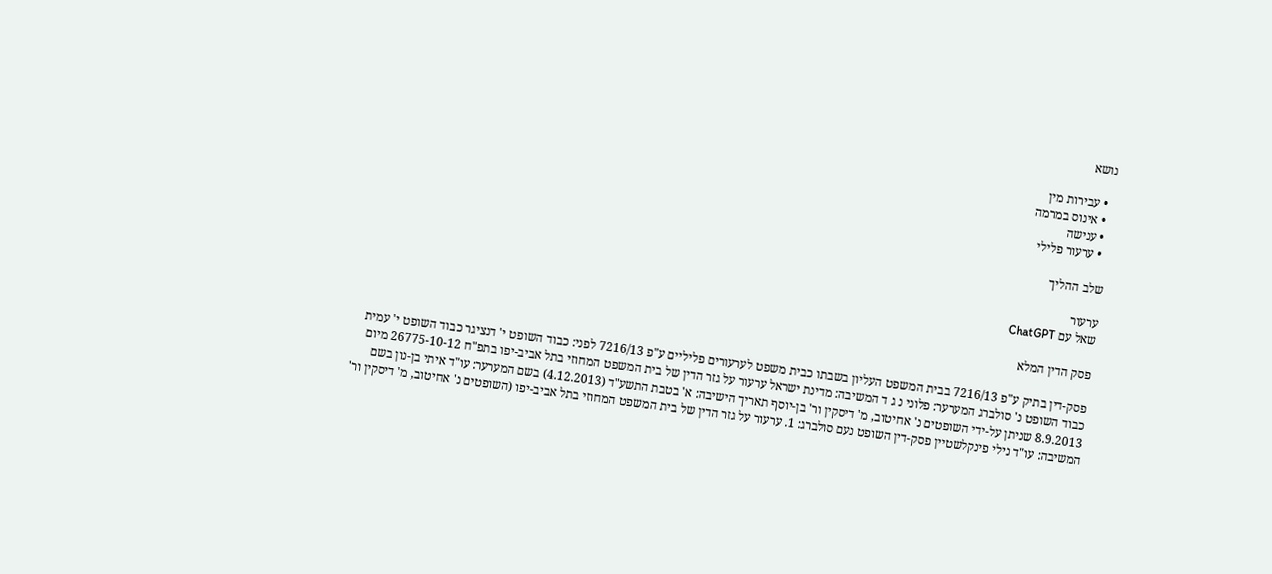נושא

  • עבירות מין
  • אינוס במרמה
  • ענישה
  • ערעור פלילי

שלב ההליך

ערעור
שאל עם ChatGPT

פסק הדין המלא

פסק-דין בתיק ע"פ 7216/13 בבית המשפט העליון בשבתו כבית משפט לערעורים פליליים ע"פ 7216/13 לפני: כבוד השופט י' דנציגר כבוד השופט י' עמית כבוד השופט נ' סולברג המערער: פלוני נ ג ד המשיבה: מדינת ישראל ערעור על גזר הדין של בית המשפט המחוזי בתל אביב-יפו בתפ"ח 26775-10-12 מיום 8.9.2013 שניתן על-ידי השופטים נ' אחיטוב, מ' דיסקין ור' בן-יוסף תאריך הישיבה: א' בטבת התשע"ד (4.12.2013) בשם המערער: עו"ד איתי בן-נון בשם המשיבה: עו"ד נילי פינקלשטיין פסק-דין השופט נעם סולברג: 1. ערעור על גזר הדין של בית המשפט המחוזי בתל אביב-יפו (השופטים נ' אחיטוב, מ' דיסקין ור'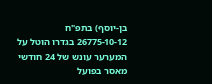בן-יוסף) בתפ"ח 26775-10-12 בגדרו הוטל על המערער עונש של 24 חודשי מאסר בפועל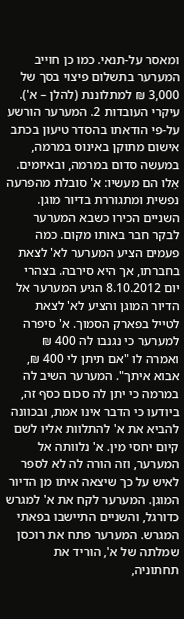ומאסר על-תנאי. כמו כן חוייב המערער בתשלום פיצוי בסך של 3,000 ₪ למתלוננת (להלן – א'). עיקרי העובדות 2. המערער הורשע על-פי הודאתו בהסדר טיעון בכתב אישום מתוקן באינוס במרמה, במעשה סדום במרמה, ובאיומים. אֵלו הם מעשיו: א' סובלת מהפרעה נפשית ומתגוררת בדיור מוגן. השניים הכירו כשבא המערער לבקר חבר באותו מקום. כמה פעמים הציע המערער לא' לצאת בחברתו, אך היא סירבה. בצהרי יום 8.10.2012 הגיע המערער אל הדיור המוגן והציע לא' לצאת לטייל בפארק הסמוך. א' סיפרה למערער כי נגנבו לה 400 ₪ ואמרה לו "אם תיתן לי 400 ₪, אבוא איתך". המערער השיב לה במרמה כי יתן לה סכום כסף זה, ביודעו כי הדבר אינו אמת, ובכוונה להביא את א' להתלוות אליו לשם קיום יחסי מין. א' נלוותה אל המערער, וזה הורה לה לא לספר לאיש על כך שיצאה איתו מן הדיור המוגן. המערער לקח את א' למגרש כדורגל, והשניים התיישבו בפאתי המגרש. המערער פתח את רוכסן שמלתה של א', הוריד את תחתוניה,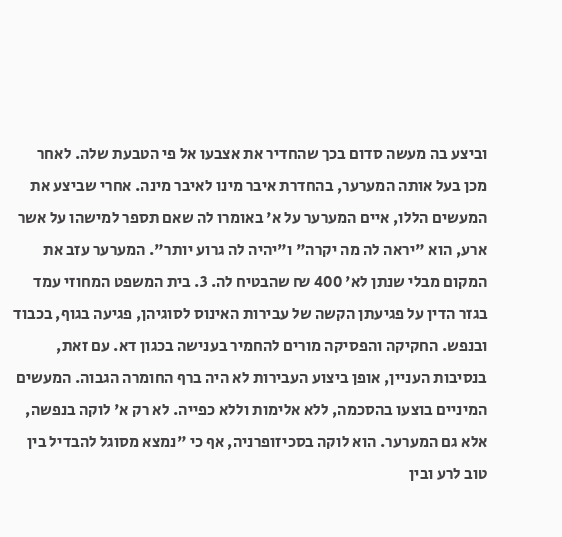וביצע בה מעשה סדום בכך שהחדיר את אצבעו אל פי הטבעת שלה. לאחר מכן בעל אותה המערער, בהחדרת איבר מינו לאיבר מינה. אחרי שביצע את המעשים הללו, איים המערער על א' באומרו לה שאם תספר למישהו על אשר ארע, הוא "יראה לה מה יקרה" ו"יהיה לה גרוע יותר". המערער עזב את המקום מבלי שנתן לא' 400 ₪ שהבטיח לה. 3. בית המשפט המחוזי עמד בגזר הדין על פגיעתן הקשה של עבירות האינוס לסוגיהן, פגיעה בגוף, בכבוד ובנפש. החקיקה והפסיקה מורים להחמיר בענישה בכגון דא. עם זאת, בנסיבות העניין, אופן ביצוע העבירות לא היה ברף החומרה הגבוה. המעשים המיניים בוצעו בהסכמה, ללא אלימות וללא כפייה. לא רק א' לוקה בנפשה, אלא גם המערער. הוא לוקה בסכיזופרניה, אף כי "נמצא מסוגל להבדיל בין טוב לרע ובין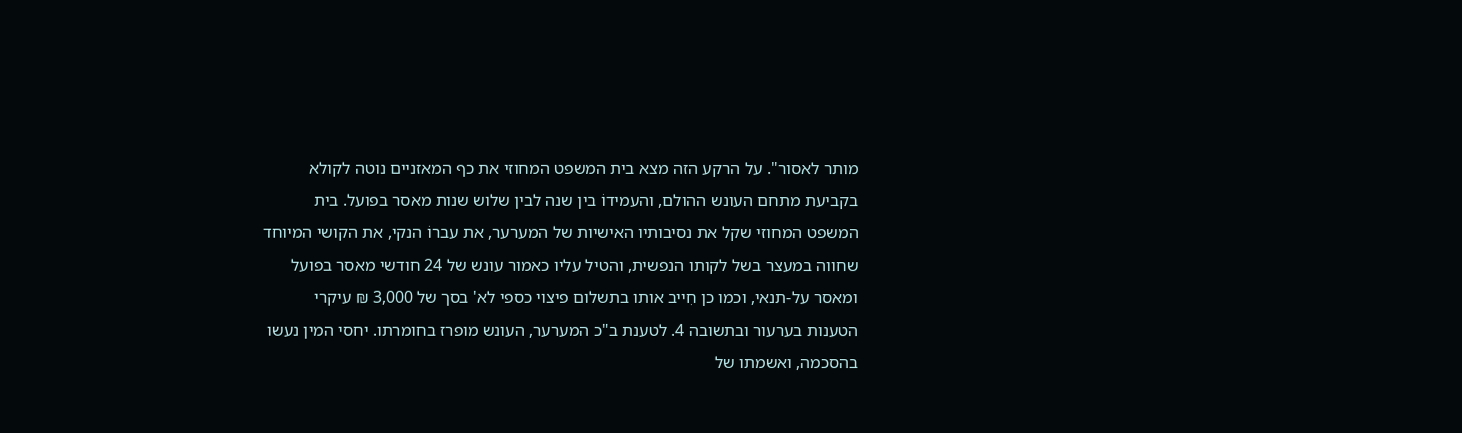מותר לאסור". על הרקע הזה מצא בית המשפט המחוזי את כף המאזניים נוטה לקולא בקביעת מתחם העונש ההולם, והעמידוֹ בין שנה לבין שלוש שנות מאסר בפועל. בית המשפט המחוזי שקל את נסיבותיו האישיות של המערער, את עברוֹ הנקי, את הקושי המיוחד שחווה במעצר בשל לקותו הנפשית, והטיל עליו כאמור עונש של 24 חודשי מאסר בפועל ומאסר על-תנאי, וכמו כן חִייב אותו בתשלום פיצוי כספי לא' בסך של 3,000 ₪ עיקרי הטענות בערעור ובתשובה 4. לטענת ב"כ המערער, העונש מופרז בחומרתו. יחסי המין נעשו בהסכמה, ואשמתו של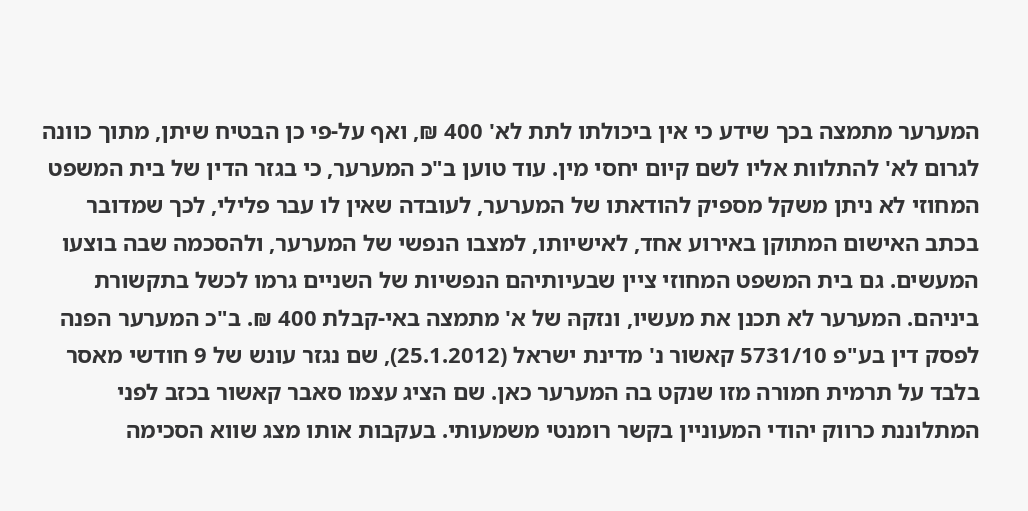המערער מתמצה בכך שידע כי אין ביכולתו לתת לא' 400 ₪, ואף על-פי כן הבטיח שיתן, מתוך כוונה לגרום לא' להתלוות אליו לשם קיום יחסי מין. עוד טוען ב"כ המערער, כי בגזר הדין של בית המשפט המחוזי לא ניתן משקל מספיק להודאתו של המערער, לעובדה שאין לו עבר פלילי, לכך שמדובר בכתב האישום המתוקן באירוע אחד, לאישיותו, למצבו הנפשי של המערער, ולהסכמה שבה בוצעו המעשים. גם בית המשפט המחוזי ציין שבעיותיהם הנפשיות של השניים גרמו לכשל בתקשורת ביניהם. המערער לא תכנן את מעשיו, ונזקהּ של א' מתמצה באי-קבלת 400 ₪. ב"כ המערער הפנה לפסק דין בע"פ 5731/10 קאשור נ' מדינת ישראל (25.1.2012), שם נגזר עונש של 9 חודשי מאסר בלבד על תרמית חמורה מזו שנקט בה המערער כאן. שם הציג עצמו סאבר קאשור בכזב לפני המתלוננת כרווק יהודי המעוניין בקשר רומנטי משמעותי. בעקבות אותו מצג שווא הסכימה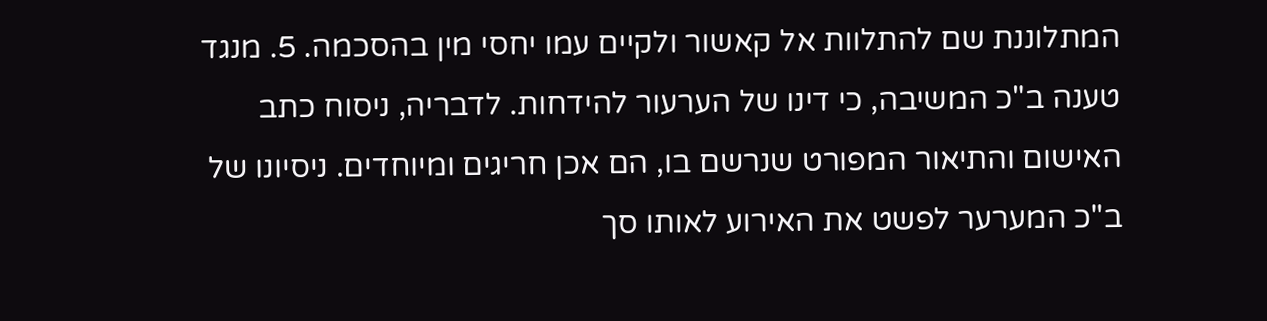המתלוננת שם להתלוות אל קאשור ולקיים עמו יחסי מין בהסכמה. 5. מנגד טענה ב"כ המשיבה, כי דינו של הערעור להידחות. לדבריה, ניסוח כתב האישום והתיאור המפורט שנרשם בו, הם אכן חריגים ומיוחדים. ניסיונו של ב"כ המערער לפשט את האירוע לאותו סך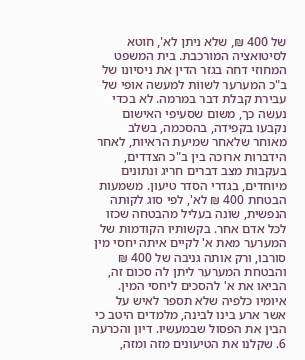של 400 ₪, שלא ניתן לא', חוטא לסיטואציה המורכבת. בית המשפט המחוזי דחה בגזר הדין את ניסיונו של ב"כ המערער לשווֹת למעשה אופי של עבירת קבלת דבר במרמה. לא בכדי נעשה כך, משום שסעיפי האישום נקבעו בקפידה, בהסכמה, בשלב מאוחר שלאחר שמיעת הראיות, לאחר הידברות ארוכה בין ב"כ הצדדים, בעקבות מצב דברים חריג ונתונים מיוחדים, בגדרי הסדר טיעון. משמעות הבטחת 400 ₪ לא', לפי סוג לקוּתה הנפשית, שונה בעליל מהבטחה שכזו לכל אדם אחר. בקשותיו הקודמות של המערער מאת א' לקיים איתה יחסי מין סורבו, ורק אותה גניבה של 400 ₪ והבטחת המערער ליתן לה סכום זה, הביאו את א' להסכים ליחסי המין. איומיו כלפיה שלא תספר לאיש על אשר ארע בינו לבינה, מלמדים היטב כי הבין את הפסול שבמעשיו. דיון והכרעה 6. שקלנו את הטיעונים מזה ומזה,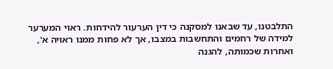התלבטנו, עד שבאנו למסקנה כי דין הערעור להידחות. ראוי המערער למידה של רחמים והתחשבות במצבו, אך לא פחות ממנו ראויה א', ואחרות שכמותה, להגנה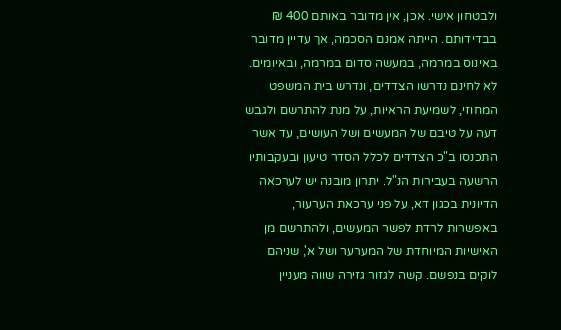ולבטחון אישי. אכן, אין מדובר באותם 400 ₪ בבדידותם. הייתה אמנם הסכמה, אך עדיין מדובר באינוס במרמה, במעשה סדום במרמה, ובאיומים. לא לחינם נדרשו הצדדים, ונדרש בית המשפט המחוזי, לשמיעת הראיות, על מנת להתרשם ולגבש דעה על טיבם של המעשים ושל העושים, עד אשר התכנסו ב"כ הצדדים לכלל הסדר טיעון ובעקבותיו הרשעה בעבירות הנ"ל. יתרון מובנה יש לערכאה הדיונית בכגון דא, על פני ערכאת הערעור, באפשרות לרדת לפשר המעשים, ולהתרשם מן האישיות המיוחדת של המערער ושל א', שניהם לוקים בנפשם. קשה לגזור גזירה שווה מעניין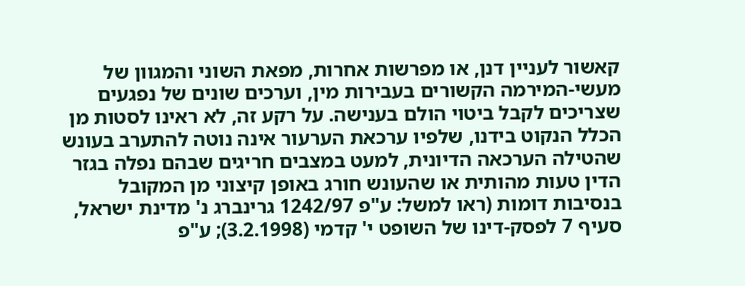קאשור לעניין דנן, או מפרשות אחרות, מפאת השוני והמגוון של מעשי-המירמה הקשורים בעבירות מין, וערכים שונים של נפגעים שצריכים לקבל ביטוי הולם בענישה. על רקע זה, לא ראינו לסטות מן הכלל הנקוט בידנו, שלפיו ערכאת הערעור אינה נוטה להתערב בעונש שהטילה הערכאה הדיונית, למעט במצבים חריגים שבהם נפלה בגזר הדין טעות מהותית או שהעונש חורג באופן קיצוני מן המקובל בנסיבות דומות (ראו למשל: ע"פ 1242/97 גרינברג נ' מדינת ישראל, סעיף 7 לפסק-דינו של השופט י' קדמי (3.2.1998); ע"פ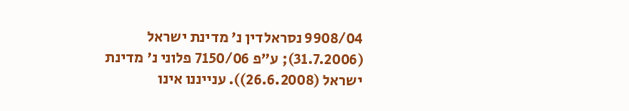9908/04 נסראלדין נ' מדינת ישראל (31.7.2006); ע"פ 7150/06 פלוני נ' מדינת ישראל (26.6.2008)). ענייננו אינו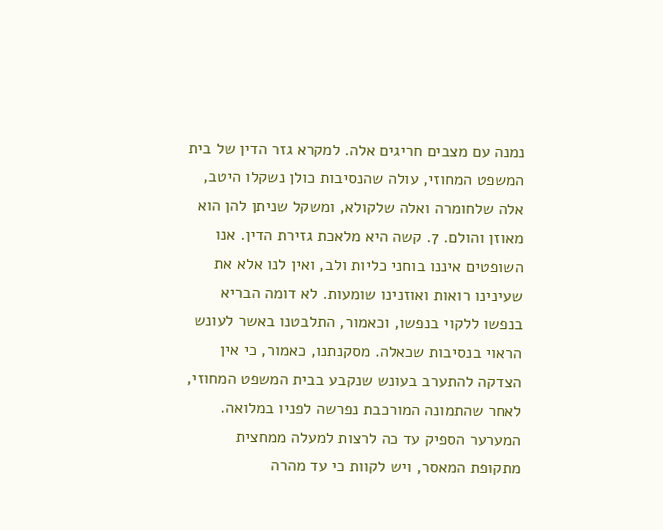נמנה עם מצבים חריגים אלה. למקרא גזר הדין של בית המשפט המחוזי, עולה שהנסיבות כולן נשקלו היטב, אלה שלחומרה ואלה שלקולא, ומשקל שניתן להן הוא מאוזן והולם. 7. קשה היא מלאכת גזירת הדין. אנו השופטים איננו בוחני כליות ולב, ואין לנו אלא את שעינינו רואות ואוזנינו שומעות. לא דומה הבריא בנפשו ללקוי בנפשו, וכאמור, התלבטנו באשר לעונש הראוי בנסיבות שכאלה. מסקנתנו, כאמור, כי אין הצדקה להתערב בעונש שנקבע בבית המשפט המחוזי, לאחר שהתמונה המורכבת נפרשה לפניו במלואה. המערער הספיק עד כה לרצות למעלה ממחצית מתקופת המאסר, ויש לקוות כי עד מהרה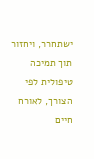ישתחרר, ויחזור תוך תמיכה טיפולית לפי הצורך, לאורח חיים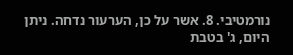נורמטיבי. 8. אשר על כן, הערעור נדחה. ניתן היום, ג' בטבת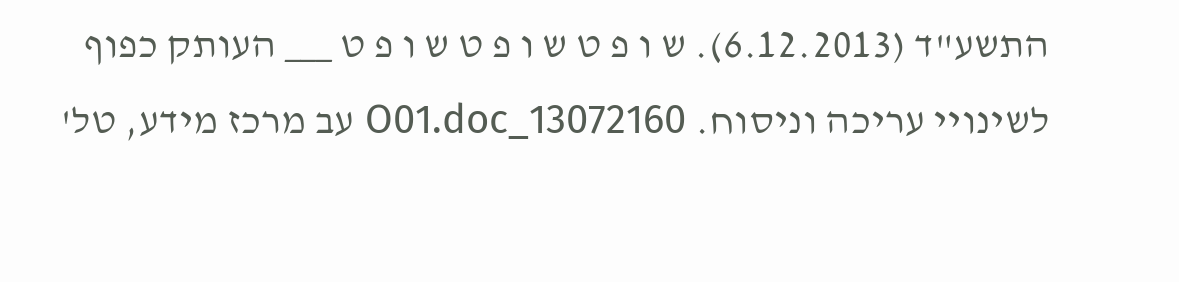התשע"ד (6.12.2013). ש ו פ ט ש ו פ ט ש ו פ ט ___ העותק כפוף לשינויי עריכה וניסוח. 13072160_O01.doc עב מרכז מידע, טל'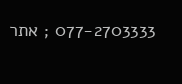077-2703333 ; אתר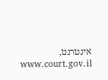אינטרנט, www.court.gov.il